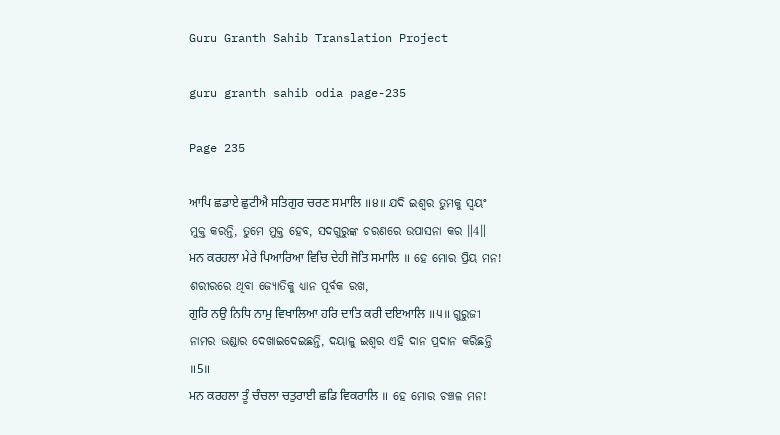Guru Granth Sahib Translation Project

guru granth sahib odia page-235

Page 235

ਆਪਿ ਛਡਾਏ ਛੁਟੀਐ ਸਤਿਗੁਰ ਚਰਣ ਸਮਾਲਿ ॥੪॥ ଯଦି ଇଶ୍ଵର ତୁମକୁ ସ୍ଵୟଂ ମୁକ୍ତ କରନ୍ତି, ତୁମେ ମୁକ୍ତ ହେବ, ସଦଗୁରୁଙ୍କ ଚରଣରେ ଉପାସନା କର ॥4॥
ਮਨ ਕਰਹਲਾ ਮੇਰੇ ਪਿਆਰਿਆ ਵਿਚਿ ਦੇਹੀ ਜੋਤਿ ਸਮਾਲਿ ॥ ହେ ମୋର ପ୍ରିୟ ମନ! ଶରୀରରେ ଥିବା ଜ୍ୟୋତିକୁ ଧ୍ୟାନ ପୂର୍ବକ ରଖ,
ਗੁਰਿ ਨਉ ਨਿਧਿ ਨਾਮੁ ਵਿਖਾਲਿਆ ਹਰਿ ਦਾਤਿ ਕਰੀ ਦਇਆਲਿ ॥੫॥ ଗୁରୁଜୀ ନାମର ଭଣ୍ଡାର ଦେଖାଇଦେଇଛନ୍ତି, ଦୟାଳୁ ଇଶ୍ଵର ଏହି ଦାନ ପ୍ରଦାନ କରିଛନ୍ତି ॥5॥
ਮਨ ਕਰਹਲਾ ਤੂੰ ਚੰਚਲਾ ਚਤੁਰਾਈ ਛਡਿ ਵਿਕਰਾਲਿ ॥ ହେ ମୋର ଚଞ୍ଚଳ ମନ!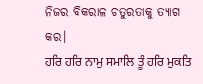ନିଜର ବିକରାଳ ଚତୁରତାକୁ ତ୍ୟାଗ କର।
ਹਰਿ ਹਰਿ ਨਾਮੁ ਸਮਾਲਿ ਤੂੰ ਹਰਿ ਮੁਕਤਿ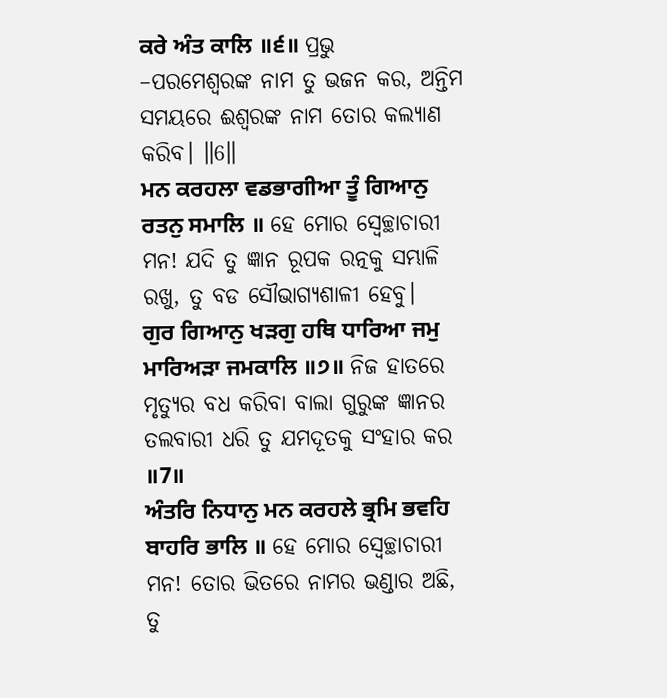ਕਰੇ ਅੰਤ ਕਾਲਿ ॥੬॥ ପ୍ରଭୁ –ପରମେଶ୍ଵରଙ୍କ ନାମ ତୁ ଭଜନ କର, ଅନ୍ତିମ ସମୟରେ ଈଶ୍ବରଙ୍କ ନାମ ତୋର କଲ୍ୟାଣ କରିବ। ॥6॥
ਮਨ ਕਰਹਲਾ ਵਡਭਾਗੀਆ ਤੂੰ ਗਿਆਨੁ ਰਤਨੁ ਸਮਾਲਿ ॥ ହେ ମୋର ସ୍ଵେଚ୍ଛାଚାରୀ ମନ! ଯଦି ତୁ ଜ୍ଞାନ ରୂପକ ରତ୍ନକୁ ସମ୍ଭାଳି ରଖୁ, ତୁ ବଡ ସୌଭାଗ୍ୟଶାଳୀ ହେବୁ।
ਗੁਰ ਗਿਆਨੁ ਖੜਗੁ ਹਥਿ ਧਾਰਿਆ ਜਮੁ ਮਾਰਿਅੜਾ ਜਮਕਾਲਿ ॥੭॥ ନିଜ ହାତରେ ମୃତ୍ୟୁର ବଧ କରିବା ବାଲା ଗୁରୁଙ୍କ ଜ୍ଞାନର ତଲବାରୀ ଧରି ତୁ ଯମଦୂତକୁ ସଂହାର କର ॥7॥
ਅੰਤਰਿ ਨਿਧਾਨੁ ਮਨ ਕਰਹਲੇ ਭ੍ਰਮਿ ਭਵਹਿ ਬਾਹਰਿ ਭਾਲਿ ॥ ହେ ମୋର ସ୍ଵେଚ୍ଛାଚାରୀ ମନ! ତୋର ଭିତରେ ନାମର ଭଣ୍ଡାର ଅଛି, ତୁ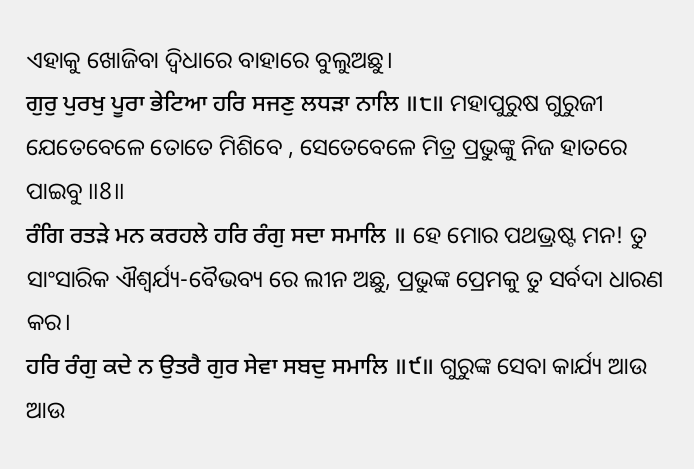ଏହାକୁ ଖୋଜିବା ଦ୍ଵିଧାରେ ବାହାରେ ବୁଲୁଅଛୁ।
ਗੁਰੁ ਪੁਰਖੁ ਪੂਰਾ ਭੇਟਿਆ ਹਰਿ ਸਜਣੁ ਲਧੜਾ ਨਾਲਿ ॥੮॥ ମହାପୁରୁଷ ଗୁରୁଜୀ ଯେତେବେଳେ ତୋତେ ମିଶିବେ , ସେତେବେଳେ ମିତ୍ର ପ୍ରଭୁଙ୍କୁ ନିଜ ହାତରେ ପାଇବୁ ॥8॥
ਰੰਗਿ ਰਤੜੇ ਮਨ ਕਰਹਲੇ ਹਰਿ ਰੰਗੁ ਸਦਾ ਸਮਾਲਿ ॥ ହେ ମୋର ପଥଭ୍ରଷ୍ଟ ମନ! ତୁ ସାଂସାରିକ ଐଶ୍ଵର୍ଯ୍ୟ-ବୈଭବ୍ୟ ରେ ଲୀନ ଅଛୁ, ପ୍ରଭୁଙ୍କ ପ୍ରେମକୁ ତୁ ସର୍ବଦା ଧାରଣ କର।
ਹਰਿ ਰੰਗੁ ਕਦੇ ਨ ਉਤਰੈ ਗੁਰ ਸੇਵਾ ਸਬਦੁ ਸਮਾਲਿ ॥੯॥ ଗୁରୁଙ୍କ ସେବା କାର୍ଯ୍ୟ ଆଉ ଆଉ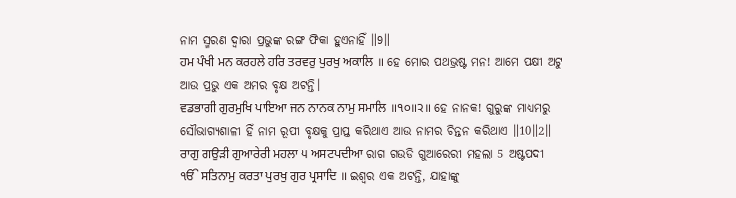ନାମ ସ୍ମରଣ ଦ୍ଵାରା ପ୍ରଭୁଙ୍କ ରଙ୍ଗ ଫିକା ହୁଏନାହିଁ ॥9॥
ਹਮ ਪੰਖੀ ਮਨ ਕਰਹਲੇ ਹਰਿ ਤਰਵਰੁ ਪੁਰਖੁ ਅਕਾਲਿ ॥ ହେ ମୋର ପଥଭ୍ରଷ୍ଟ ମନ! ଆମେ ପକ୍ଷୀ ଅଟୁ ଆଉ ପ୍ରଭୁ ଏକ ଅମର ବୃକ୍ଷ ଅଟନ୍ତି।
ਵਡਭਾਗੀ ਗੁਰਮੁਖਿ ਪਾਇਆ ਜਨ ਨਾਨਕ ਨਾਮੁ ਸਮਾਲਿ ॥੧੦॥੨॥ ହେ ନାନକ! ଗୁରୁଙ୍କ ମାଧ୍ୟମରୁ ସୌଭାଗ୍ୟଶାଳୀ ହିଁ ନାମ ରୂପୀ ବୃକ୍ଷକୁ ପ୍ରାପ୍ତ କରିଥାଏ ଆଉ ନାମର ଚିନ୍ତନ କରିଥାଏ ॥10॥2॥
ਰਾਗੁ ਗਉੜੀ ਗੁਆਰੇਰੀ ਮਹਲਾ ੫ ਅਸਟਪਦੀਆ ରାଗ ଗଉଡି ଗୁଆରେରୀ ମହଲା 5 ଅଷ୍ଟପଦୀ
ੴ ਸਤਿਨਾਮੁ ਕਰਤਾ ਪੁਰਖੁ ਗੁਰ ਪ੍ਰਸਾਦਿ ॥ ଇଶ୍ଵର ଏକ ଅଟନ୍ତି, ଯାହାଙ୍କୁ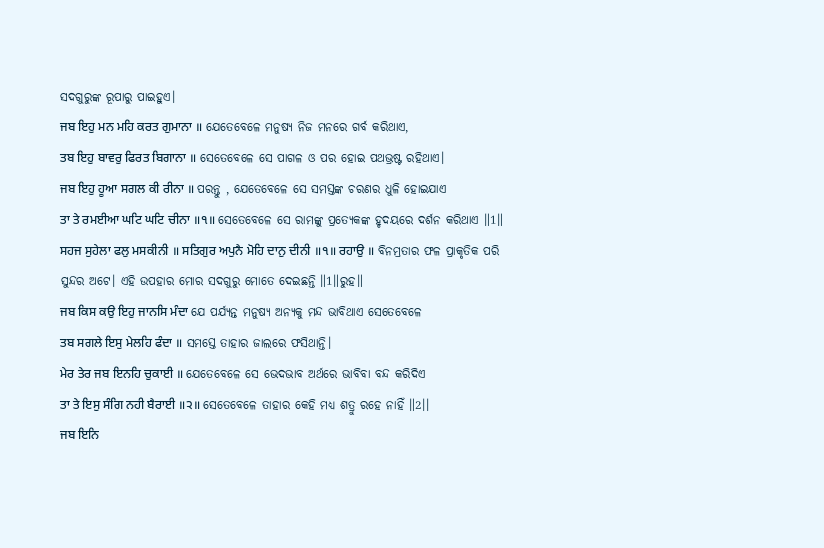ସଦଗୁରୁଙ୍କ ରୂପାରୁ ପାଇହୁଏ।
ਜਬ ਇਹੁ ਮਨ ਮਹਿ ਕਰਤ ਗੁਮਾਨਾ ॥ ଯେତେବେଳେ ମନୁଷ୍ୟ ନିଜ ମନରେ ଗର୍ବ କରିଥାଏ,
ਤਬ ਇਹੁ ਬਾਵਰੁ ਫਿਰਤ ਬਿਗਾਨਾ ॥ ସେତେବେଳେ ସେ ପାଗଳ ଓ ପର ହୋଇ ପଥଭ୍ରଷ୍ଟ ରହିଥାଏ।
ਜਬ ਇਹੁ ਹੂਆ ਸਗਲ ਕੀ ਰੀਨਾ ॥ ପରନ୍ତୁ , ଯେତେବେଳେ ସେ ସମସ୍ତଙ୍କ ଚରଣର ଧୁଳି ହୋଇଯାଏ
ਤਾ ਤੇ ਰਮਈਆ ਘਟਿ ਘਟਿ ਚੀਨਾ ॥੧॥ ସେତେବେଳେ ସେ ରାମଙ୍କୁ ପ୍ରତ୍ୟେକଙ୍କ ହୃଦୟରେ ଦର୍ଶନ କରିଥାଏ ॥1॥
ਸਹਜ ਸੁਹੇਲਾ ਫਲੁ ਮਸਕੀਨੀ ॥ ਸਤਿਗੁਰ ਅਪੁਨੈ ਮੋਹਿ ਦਾਨੁ ਦੀਨੀ ॥੧॥ ਰਹਾਉ ॥ ବିନମ୍ରତାର ଫଳ ପ୍ରାକୃତିକ ପରି ସୁନ୍ଦର ଅଟେ। ଏହି ଉପହାର ମୋର ସଦଗୁରୁ ମୋତେ ଦେଇଛନ୍ତି ॥1॥ରୁହ॥
ਜਬ ਕਿਸ ਕਉ ਇਹੁ ਜਾਨਸਿ ਮੰਦਾ ଯେ ପର୍ଯ୍ୟନ୍ତ ମନୁଷ୍ୟ ଅନ୍ୟକୁ ମନ୍ଦ ଭାବିଥାଏ ସେତେବେଳେ
ਤਬ ਸਗਲੇ ਇਸੁ ਮੇਲਹਿ ਫੰਦਾ ॥ ସମସ୍ତେ ତାହାର ଜାଲରେ ଫସିଥାନ୍ତି।
ਮੇਰ ਤੇਰ ਜਬ ਇਨਹਿ ਚੁਕਾਈ ॥ ଯେତେବେଳେ ସେ ଭେଦଭାବ ଅର୍ଥରେ ଭାବିବା ବନ୍ଦ କରିଦିଏ
ਤਾ ਤੇ ਇਸੁ ਸੰਗਿ ਨਹੀ ਬੈਰਾਈ ॥੨॥ ସେତେବେଳେ ତାହାର କେହି ମଧ୍ୟ ଶତ୍ରୁ ରହେ ନାହିଁ ॥2।।
ਜਬ ਇਨਿ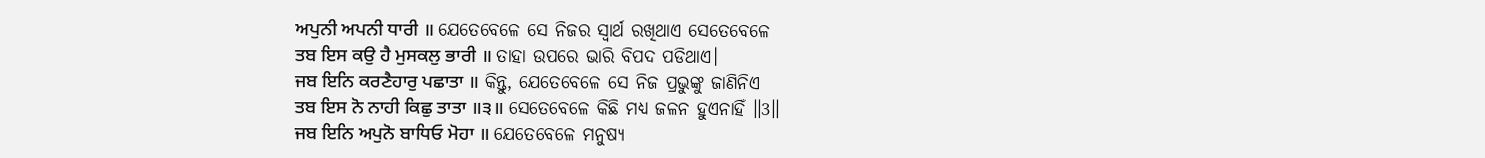ਅਪੁਨੀ ਅਪਨੀ ਧਾਰੀ ॥ ଯେତେବେଳେ ସେ ନିଜର ସ୍ଵାର୍ଥ ରଖିଥାଏ ସେତେବେଳେ
ਤਬ ਇਸ ਕਉ ਹੈ ਮੁਸਕਲੁ ਭਾਰੀ ॥ ତାହା ଉପରେ ଭାରି ବିପଦ ପଡିଥାଏ।
ਜਬ ਇਨਿ ਕਰਣੈਹਾਰੁ ਪਛਾਤਾ ॥ କିନ୍ତୁ, ଯେତେବେଳେ ସେ ନିଜ ପ୍ରଭୁଙ୍କୁ ଜାଣିନିଏ
ਤਬ ਇਸ ਨੋ ਨਾਹੀ ਕਿਛੁ ਤਾਤਾ ॥੩॥ ସେତେବେଳେ କିଛି ମଧ୍ୟ ଜଳନ ହୁଏନାହିଁ ॥3॥
ਜਬ ਇਨਿ ਅਪੁਨੋ ਬਾਧਿਓ ਮੋਹਾ ॥ ଯେତେବେଳେ ମନୁଷ୍ୟ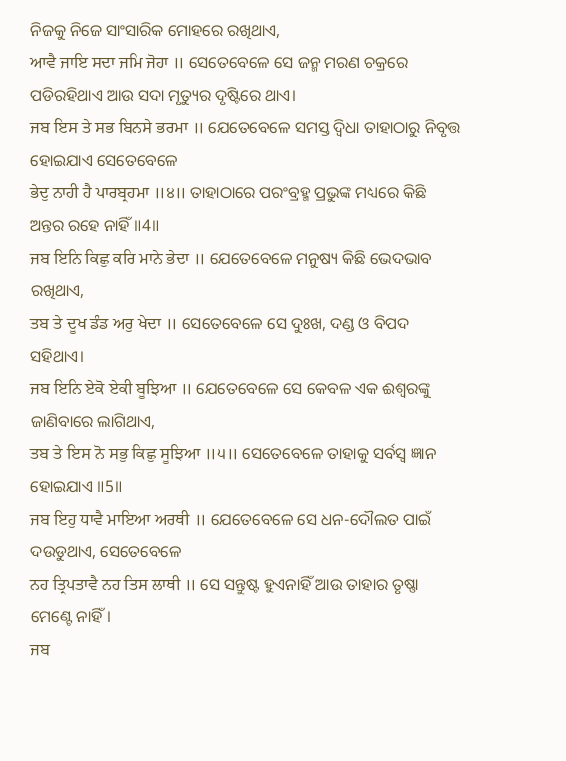ନିଜକୁ ନିଜେ ସାଂସାରିକ ମୋହରେ ରଖିଥାଏ,
ਆਵੈ ਜਾਇ ਸਦਾ ਜਮਿ ਜੋਹਾ ॥ ସେତେବେଳେ ସେ ଜନ୍ମ ମରଣ ଚକ୍ରରେ ପଡିରହିଥାଏ ଆଉ ସଦା ମୃତ୍ୟୁର ଦୃଷ୍ଟିରେ ଥାଏ।
ਜਬ ਇਸ ਤੇ ਸਭ ਬਿਨਸੇ ਭਰਮਾ ॥ ଯେତେବେଳେ ସମସ୍ତ ଦ୍ଵିଧା ତାହାଠାରୁ ନିବୃତ୍ତ ହୋଇଯାଏ ସେତେବେଳେ
ਭੇਦੁ ਨਾਹੀ ਹੈ ਪਾਰਬ੍ਰਹਮਾ ॥੪॥ ତାହାଠାରେ ପରଂବ୍ରହ୍ମ ପ୍ରଭୁଙ୍କ ମଧ୍ୟରେ କିଛି ଅନ୍ତର ରହେ ନାହିଁ ॥4॥
ਜਬ ਇਨਿ ਕਿਛੁ ਕਰਿ ਮਾਨੇ ਭੇਦਾ ॥ ଯେତେବେଳେ ମନୁଷ୍ୟ କିଛି ଭେଦଭାବ ରଖିଥାଏ,
ਤਬ ਤੇ ਦੂਖ ਡੰਡ ਅਰੁ ਖੇਦਾ ॥ ସେତେବେଳେ ସେ ଦୁଃଖ, ଦଣ୍ଡ ଓ ବିପଦ ସହିଥାଏ।
ਜਬ ਇਨਿ ਏਕੋ ਏਕੀ ਬੂਝਿਆ ॥ ଯେତେବେଳେ ସେ କେବଳ ଏକ ଈଶ୍ଵରଙ୍କୁ ଜାଣିବାରେ ଲାଗିଥାଏ,
ਤਬ ਤੇ ਇਸ ਨੋ ਸਭੁ ਕਿਛੁ ਸੂਝਿਆ ॥੫॥ ସେତେବେଳେ ତାହାକୁ ସର୍ବସ୍ଵ ଜ୍ଞାନ ହୋଇଯାଏ ॥5॥
ਜਬ ਇਹੁ ਧਾਵੈ ਮਾਇਆ ਅਰਥੀ ॥ ଯେତେବେଳେ ସେ ଧନ-ଦୌଲତ ପାଇଁ ଦଉଡୁଥାଏ, ସେତେବେଳେ
ਨਹ ਤ੍ਰਿਪਤਾਵੈ ਨਹ ਤਿਸ ਲਾਥੀ ॥ ସେ ସନ୍ତୁଷ୍ଟ ହୁଏନାହିଁ ଆଉ ତାହାର ତୃଷ୍ଣା ମେଣ୍ଟେ ନାହିଁ।
ਜਬ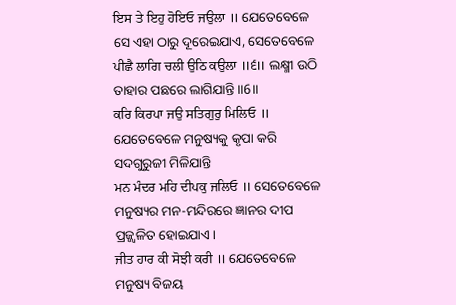ਇਸ ਤੇ ਇਹੁ ਹੋਇਓ ਜਉਲਾ ॥ ଯେତେବେଳେ ସେ ଏହା ଠାରୁ ଦୂରେଇଯାଏ, ସେତେବେଳେ
ਪੀਛੈ ਲਾਗਿ ਚਲੀ ਉਠਿ ਕਉਲਾ ॥੬॥ ଲକ୍ଷ୍ମୀ ଉଠି ତାହାର ପଛରେ ଲାଗିଯାନ୍ତି ॥6॥
ਕਰਿ ਕਿਰਪਾ ਜਉ ਸਤਿਗੁਰੁ ਮਿਲਿਓ ॥ ଯେତେବେଳେ ମନୁଷ୍ୟକୁ କୃପା କରି ସଦଗୁରୁଜୀ ମିଳିଯାନ୍ତି
ਮਨ ਮੰਦਰ ਮਹਿ ਦੀਪਕੁ ਜਲਿਓ ॥ ସେତେବେଳେ ମନୁଷ୍ୟର ମନ-ମନ୍ଦିରରେ ଜ୍ଞାନର ଦୀପ ପ୍ରଜ୍ଜ୍ଵଳିତ ହୋଇଯାଏ।
ਜੀਤ ਹਾਰ ਕੀ ਸੋਝੀ ਕਰੀ ॥ ଯେତେବେଳେ ମନୁଷ୍ୟ ବିଜୟ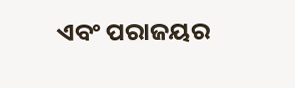ଏବଂ ପରାଜୟର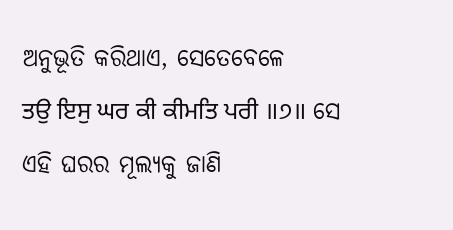ଅନୁଭୂତି କରିଥାଏ, ସେତେବେଳେ
ਤਉ ਇਸੁ ਘਰ ਕੀ ਕੀਮਤਿ ਪਰੀ ॥੭॥ ସେ ଏହି ଘରର ମୂଲ୍ୟକୁ ଜାଣି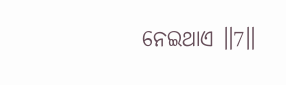ନେଇଥାଏ ॥7॥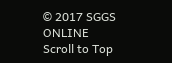© 2017 SGGS ONLINE
Scroll to Top